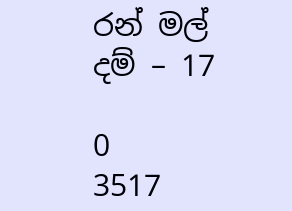රන් මල් දම් – 17

0
3517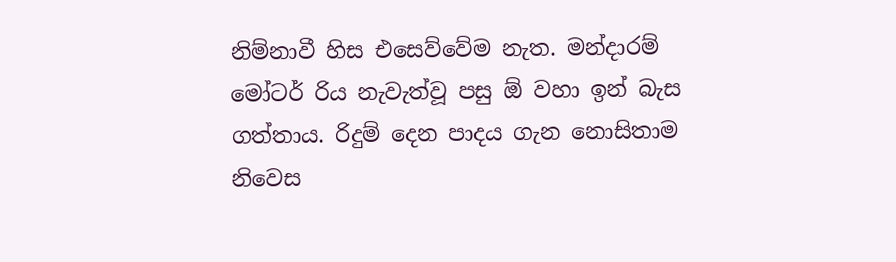නිම්නාවී හිස එසෙව්වේම නැත. මන්දාරම් මෝටර් රිය නැවැත්වූ පසු ඕ වහා ඉන් බැස ගත්තාය. රිදුම් දෙන පාදය ගැන නොසිතාම නිවෙස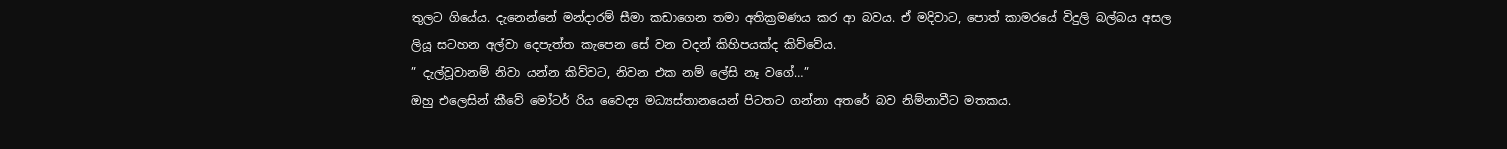තුලට ගියේය. දැනෙන්නේ මන්දාරම් සීමා කඩාගෙන තමා අතික්‍රමණය කර ආ බවය. ඒ මදිවාට, පොත් කාමරයේ විදුලි බල්බය අසල ලියූ සටහන අල්වා දෙපැත්ත කැපෙන සේ වන වදන් කිහිපයක්ද කිව්වේය.
” දැල්වූවානම් නිවා යන්න කිව්වට, නිවන එක නම් ලේසි නෑ වගේ…”
ඔහු එලෙසින් කීවේ මෝටර් රිය වෛද්‍ය මධ්‍යස්තානයෙන් පිටතට ගන්නා අතරේ බව නිම්නාවීට මතකය.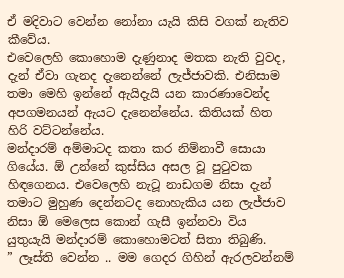ඒ මදිවාට වෙන්න නෝනා යැයි කිසි වගක් නැතිව කීවේය.
එවෙලෙහි කොහොම දැණුනාද මතක නැති වුවද, දැන් ඒවා ගැනද දැනෙන්නේ ලැජ්ජාවකි. එනිසාම තමා මෙහි ඉන්නේ ඇයිදැයි යන කාරණාවෙන්ද අපගමනයන් ඇයට දැනෙන්නේය. කිතියක් හිත හිරි වට්ටන්නේය.
මන්දාරම් අම්මාටද කතා කර නිම්නාවී සොයා ගියේය. ඕ උන්නේ කුස්සිය අසල වූ පුටුවක හිඳගෙනය. එවෙලෙහි නැටූ නාඩගම නිසා දැන් තමාට මුහුණ දෙන්නටද නොහැකිය යන ලැජ්ජාව නිසා ඕ මෙලෙස කොන් ගැසී ඉන්නවා විය යුතුයැයි මන්දාරම් කොහොමටත් සිතා තිබුණි.
” ලෑස්ති වෙන්න .. මම ගෙදර ගිහින් ඇරලවන්නම්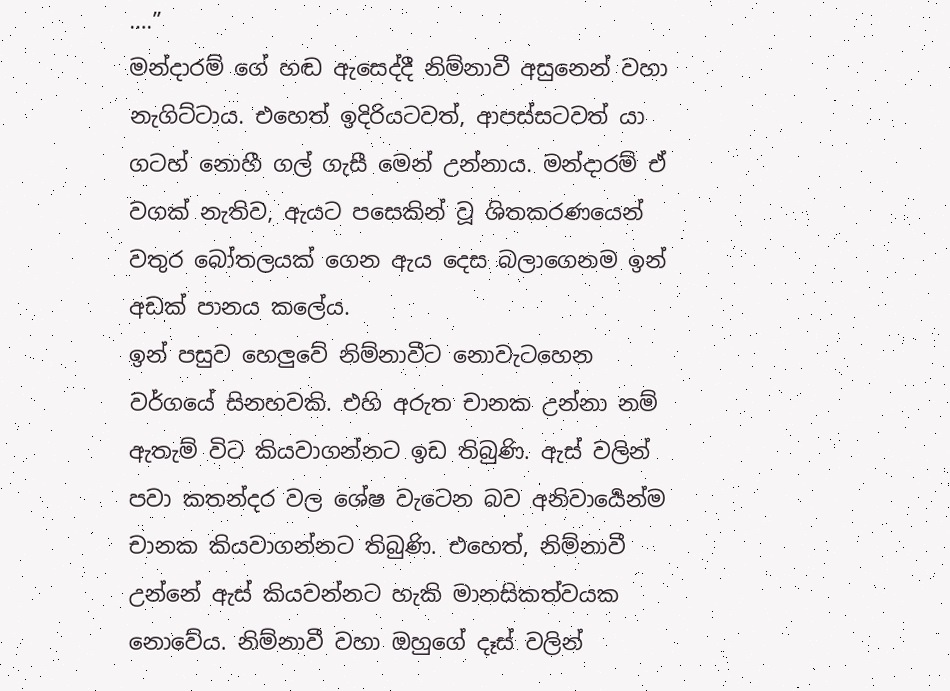….”
මන්දාරම් ගේ හඬ ඇසෙද්දී නිම්නාවී අසුනෙන් වහා නැගිට්ටාය. එහෙත් ඉදිරියටවත්, ආපස්සටවත් යා ගටහ් නොහී ගල් ගැසී මෙන් උන්නාය. මන්දාරම් ඒ වගක් නැතිව, ඇයට පසෙකින් වූ ශිතකරණයෙන් වතුර බෝතලයක් ගෙන ඇය දෙස බලාගෙනම ඉන් අඩක් පානය කලේය.
ඉන් පසුව හෙලුවේ නිම්නාවීට නොවැටහෙන වර්ගයේ සිනහවකි. එහි අරුත චානක උන්නා නම් ඇතැම් විට කියවාගන්නට ඉඩ තිබුණි. ඇස් වලින් පවා කතන්දර වල ශේෂ වැටෙන බව අනිවාර්‍යෙන්ම චානක කියවාගන්නට තිබුණි. එහෙත්, නිම්නාවී උන්නේ ඇස් කියවන්නට හැකි මානසිකත්වයක නොවේය. නිම්නාවී වහා ඔහුගේ දෑස් වලින්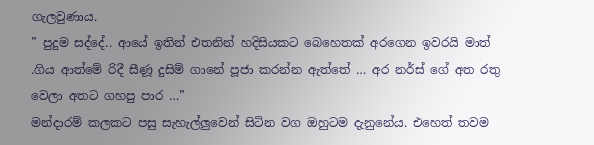ගැලවුණාය.
” පුදුම සද්දේ.. ආයේ ඉතින් එතනින් හදිසියකට බෙහෙතක් අරගෙන ඉවරයි මාත් .ගිය ආත්මේ රිදී සීණූ දුසිම් ගානේ පූජා කරන්න ඇත්තේ … අර නර්ස් ගේ අත රතු වෙලා අතට ගහපු පාර …”
මන්දාරම් කලකට පසු සැහැල්ලුවෙන් සිටින වග ඔහුටම දැනුනේය. එහෙත් තවම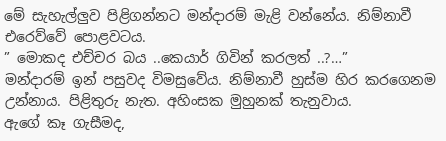මේ සැහැල්ලුව පිළිගන්නට මන්දාරම් මැළි වන්නේය. නිම්නාවී එරෙව්වේ පොළවටය.
” මොකද එච්චර බය ..කෙයාර් ගිවින් කරලත් ..?…”
මන්දාරම් ඉන් පසුවද විමසුවේය. නිම්නාවී හුස්ම හිර කරගෙනම උන්නාය. පිළිතුරු නැත. අහිංසක මුහුනක් තැනුවාය.
ඇගේ කෑ ගැසීමද,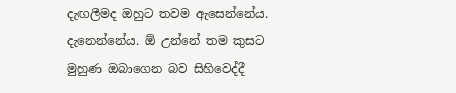දැඟලීමද ඔහුට තවම ඇසෙන්නේය. දැනෙන්නේය. ඕ උන්නේ තම කුසට මුහුණ ඔබාගෙන බව සිහිවෙද්දී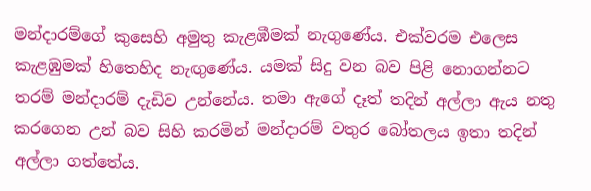මන්දාරම්ගේ කුසෙහි අමුතු කැළඹීමක් නැගුණේය. එක්වරම එලෙස කැළඹුමක් හිතෙහිද නැඟුණේය. යමක් සිදු වන බව පිළි නොගන්නට තරම් මන්දාරම් දැඩිව උන්නේය. තමා ඇගේ දෑත් තදින් අල්ලා ඇය නතු කරගෙන උන් බව සිහි කරමින් මන්දාරම් වතුර බෝතලය ඉතා තදින් අල්ලා ගත්තේය.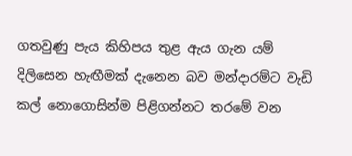ගතවුණු පැය කිහිපය තුළ ඇය ගැන යම් දිලිසෙන හැඟීමක් දැනෙන බව මන්දාරම්ට වැඩි කල් නොගොසින්ම පිළිගන්නට තරමේ වන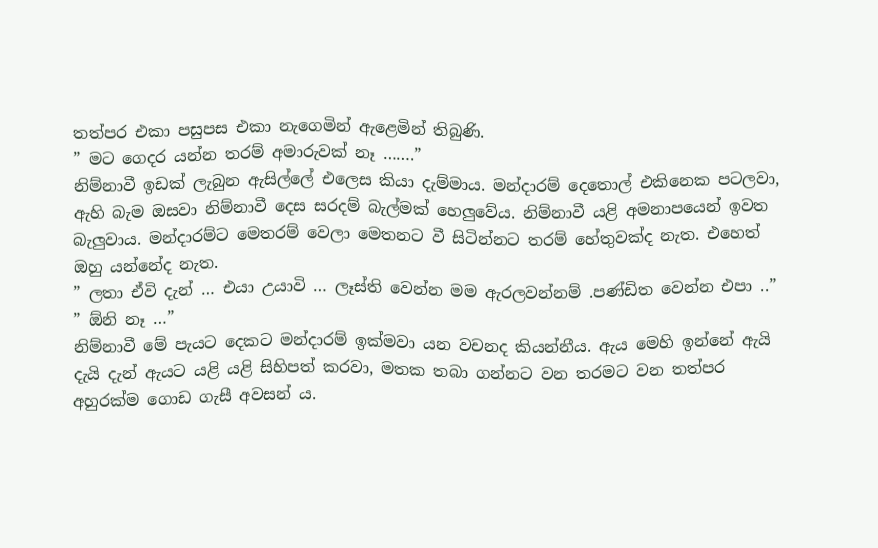තත්පර එකා පසුපස එකා නැගෙමින් ඇළෙමින් තිබුණි.
” මට ගෙදර යන්න තරම් අමාරුවක් නෑ …….”
නිම්නාවී ඉඩක් ලැබුන ඇසිල්ලේ එලෙස කියා දැම්මාය. මන්දාරම් දෙතොල් එකිනෙක පටලවා, ඇහි බැම ඔසවා නිම්නාවී දෙස සරදම් බැල්මක් හෙලුවේය. නිම්නාවී යළි අමනාපයෙන් ඉවත බැලුවාය. මන්දාරම්ට මෙතරම් වෙලා මෙතනට වී සිටින්නට තරම් හේතුවක්ද නැත. එහෙත් ඔහු යන්නේද නැත.
” ලතා ඒවි දැන් … එයා උයාවි … ලෑස්ති වෙන්න මම ඇරලවන්නම් .පණ්ඩිත වෙන්න එපා ..”
” ඕනි නෑ …”
නිම්නාවී මේ පැයට දෙකට මන්දාරම් ඉක්මවා යන වචනද කියන්නීය. ඇය මෙහි ඉන්නේ ඇයි දැයි දැන් ඇයට යළි යළි සිහිපත් කරවා, මතක තබා ගන්නට වන තරමට වන තත්පර අහුරක්ම ගොඩ ගැසී අවසන් ය.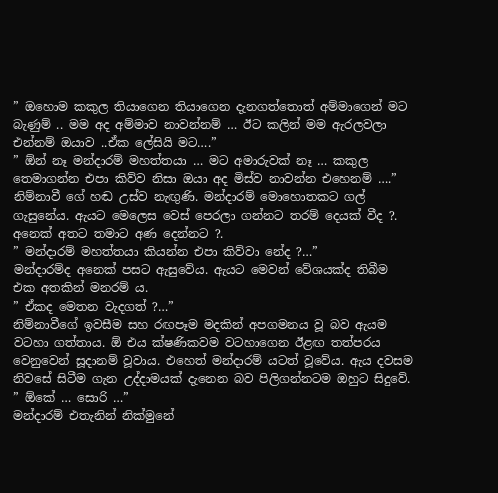” ඔහොම කකුල තියාගෙන තියාගෙන දැනගත්තොත් අම්මාගෙන් මට බැණුම් .. මම අද අම්මාව නාවන්නම් … ඊට කලින් මම ඇරලවලා එන්නම් ඔයාව ..ඒක ලේසියි මට….”
” ඕන් නෑ මන්දාරම් මහත්තයා … මට අමාරුවක් නෑ … කකුල තෙමාගන්න එපා කිව්ව නිසා ඔයා අද මිස්ව නාවන්න එහෙනම් ….”
නිම්නාවී ගේ හඬ උස්ව නැඟුණි. මන්දාරම් මොහොතකට ගල් ගැසුනේය. ඇයට මෙලෙස වෙස් පෙරලා ගන්නට තරම් දෙයක් වීද ?. අනෙක් අතට තමාට අණ දෙන්නට ?.
” මන්දාරම් මහත්තයා කියන්න එපා කිව්වා නේද ?…”
මන්දාරම්ද අනෙක් පසට ඇසුවේය. ඇයට මෙවන් වේශයක්ද තිබීම එක අතකින් මනරම් ය.
” ඒකද මෙතන වැදගත් ?…”
නිම්නාවීගේ ඉවසීම සහ රඟපෑම මදකින් අපගමනය වූ බව ඇයම වටහා ගත්තාය. ඕ එය ක්ෂණිකවම වටහාගෙන ඊළඟ තත්පරය වෙනුවෙන් සූදානම් වූවාය. එහෙත් මන්දාරම් යටත් වූවේය. ඇය දවසම නිවසේ සිටීම ගැන උද්දාමයක් දැනෙන බව පිලිගන්නටම ඔහුට සිදුවේ.
” ඕකේ … සොරි …”
මන්දාරම් එතැනින් නික්මුනේ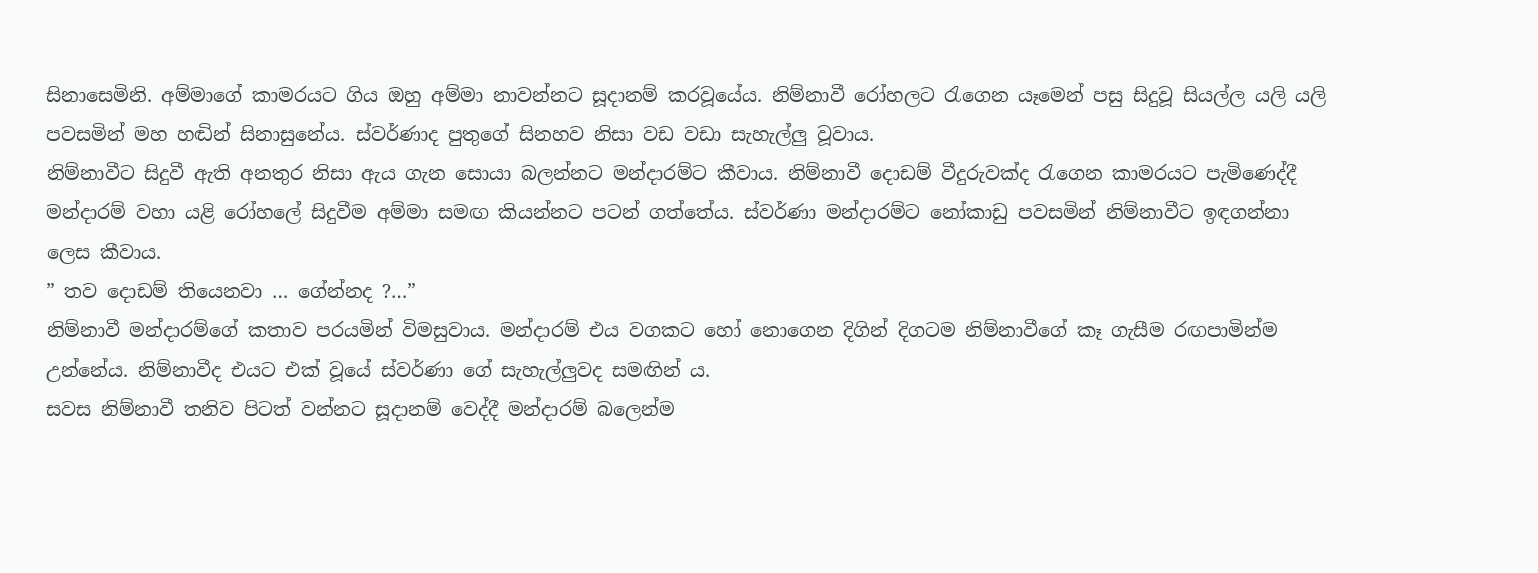සිනාසෙමිනි. අම්මාගේ කාමරයට ගිය ඔහු අම්මා නාවන්නට සූදානම් කරවූයේය. නිම්නාවී රෝහලට රැගෙන යෑමෙන් පසු සිදුවූ සියල්ල යලි යලි පවසමින් මහ හඬින් සිනාසුනේය. ස්වර්ණාද පුතුගේ සිනහව නිසා වඩ වඩා සැහැල්ලු වූවාය.
නිම්නාවීට සිදුවී ඇති අනතුර නිසා ඇය ගැන සොයා බලන්නට මන්දාරම්ට කීවාය. නිම්නාවී දොඩම් වීදුරුවක්ද රැගෙන කාමරයට පැමිණෙද්දී මන්දාරම් වහා යළි රෝහලේ සිදුවීම අම්මා සමඟ කියන්නට පටන් ගත්තේය. ස්වර්ණා මන්දාරම්ට නෝකාඩු පවසමින් නිම්නාවීට ඉඳගන්නා ලෙස කීවාය.
” තව දොඩම් තියෙනවා … ගේන්නද ?…”
නිම්නාවී මන්දාරම්ගේ කතාව පරයමින් විමසුවාය. මන්දාරම් එය වගකට හෝ නොගෙන දිගින් දිගටම නිම්නාවීගේ කෑ ගැසීම රඟපාමින්ම උන්නේය. නිම්නාවීද එයට එක් වූයේ ස්වර්ණා ගේ සැහැල්ලුවද සමඟින් ය.
සවස නිම්නාවී තනිව පිටත් වන්නට සූදානම් වෙද්දී මන්දාරම් බලෙන්ම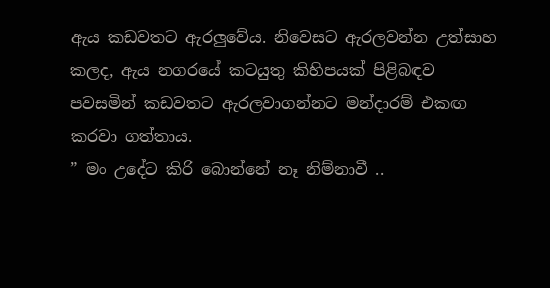ඇය කඩවතට ඇරලුවේය. නිවෙසට ඇරලවන්න උත්සාහ කලද, ඇය නගරයේ කටයුතු කිහිපයක් පිළිබඳව පවසමින් කඩවතට ඇරලවාගන්නට මන්දාරම් එකඟ කරවා ගත්තාය.
” මං උදේට කිරි බොන්නේ නෑ නිම්නාවී ..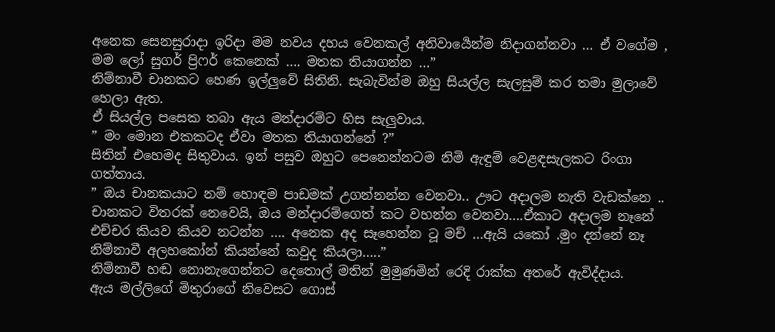අනෙක සෙනසුරාදා ඉරිදා මම නවය දහය වෙනකල් අනිවාර්‍යෙන්ම නිදාගන්නවා … ඒ වගේම , මම ලෝ සුගර් ප්‍රිෆර් කෙනෙක් …. මතක තියාගන්න …”
නිම්නාවී චානකට හෙණ ඉල්ලුවේ සිතිනි. සැබැවින්ම ඔහු සියල්ල සැලසුම් කර තමා මුලාවේ හෙලා ඇත.
ඒ සියල්ල පසෙක තබා ඇය මන්දාරම්ට හිස සැලුවාය.
” මං මොන එකකටද ඒවා මතක තියාගන්නේ ?”
සිතින් එහෙමද සිතුවාය. ඉන් පසුව ඔහුට පෙනෙන්නටම නිමි ඇඳුම් වෙළඳසැලකට රිංගා ගත්තාය.
” ඔය චානකයාට නම් හොඳම පාඩමක් උගන්නන්න වෙනවා.. ඌට අදාලම නැති වැඩක්නෙ .. චානකට විතරක් නෙවෙයි, ඔය මන්දාරම්ගෙත් කට වහන්න වෙනවා….ඒකාට අදාලම නෑනේ එච්චර කියව කියව නටන්න …. අනෙක අද සෑහෙන්න ටූ මච් …ඇයි යකෝ .මුං දන්නේ නෑ නිම්නාවී අලහකෝන් කියන්නේ කවුද කියලා…..”
නිම්නාවී හඬ නොනැගෙන්නට දෙතොල් මතින් මුමුණමින් රෙදි රාක්ක අතරේ ඇවිද්දාය.
ඇය මල්ලිගේ මිතුරාගේ නිවෙසට ගොස්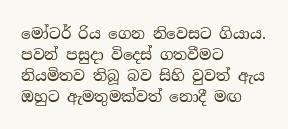මෝටර් රිය ගෙන නිවෙසට ගියාය. පවන් පසුදා විදෙස් ගතවීමට නියමිතව තිබූ බව සිහි වුවත් ඇය ඔහුට ඇමතුමක්වත් නොදී මඟ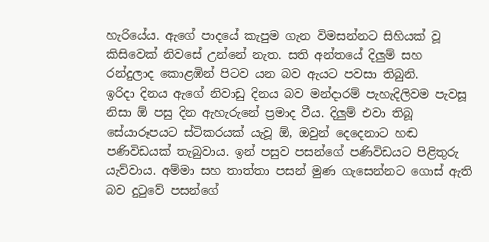හැරියේය. ඇගේ පාදයේ කැපුම ගැන විමසන්නට සිහියක් වූ කිසිවෙක් නිවසේ උන්නේ නැත. සති අන්තයේ දිලුම් සහ රන්දුලාද කොළඹින් පිටව යන බව ඇයට පවසා තිබුනි.
ඉරිදා දිනය ඇගේ නිවාඩු දිනය බව මන්දාරම් පැහැදිලිවම පැවසූ නිසා ඕ පසු දින ඇහැරුනේ ප්‍රමාද වීය. දිලුම් එවා තිබූ සේයාරූපයට ස්ටිකරයක් යැවූ ඕ, ඔවුන් දෙදෙනාට හඬ පණිවිඩයක් තැබුවාය. ඉන් පසුව පසන්ගේ පණිවිඩයට පිළිතුරු යැව්වාය. අම්මා සහ තාත්තා පසන් මුණ ගැසෙන්නට ගොස් ඇති බව දුටුවේ පසන්ගේ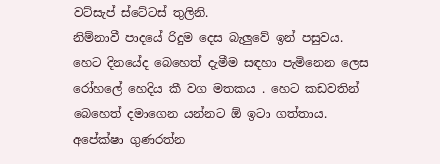වට්සැප් ස්ටේටස් තුලිනි.
නිම්නාවී පාදයේ රිදුම දෙස බැලුවේ ඉන් පසුවය. හෙට දිනයේද බෙහෙත් දැමීම සඳහා පැමිනෙන ලෙස රෝහලේ හෙදිය කී වග මතකය . හෙට කඩවතින් බෙහෙත් දමාගෙන යන්නට ඕ ඉටා ගත්තාය.
අපේක්ෂා ගුණරත්න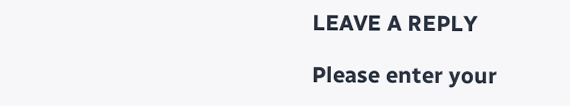LEAVE A REPLY

Please enter your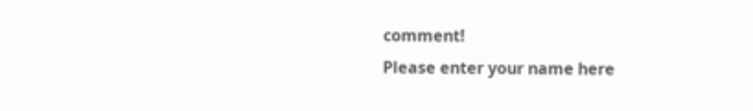comment!
Please enter your name here